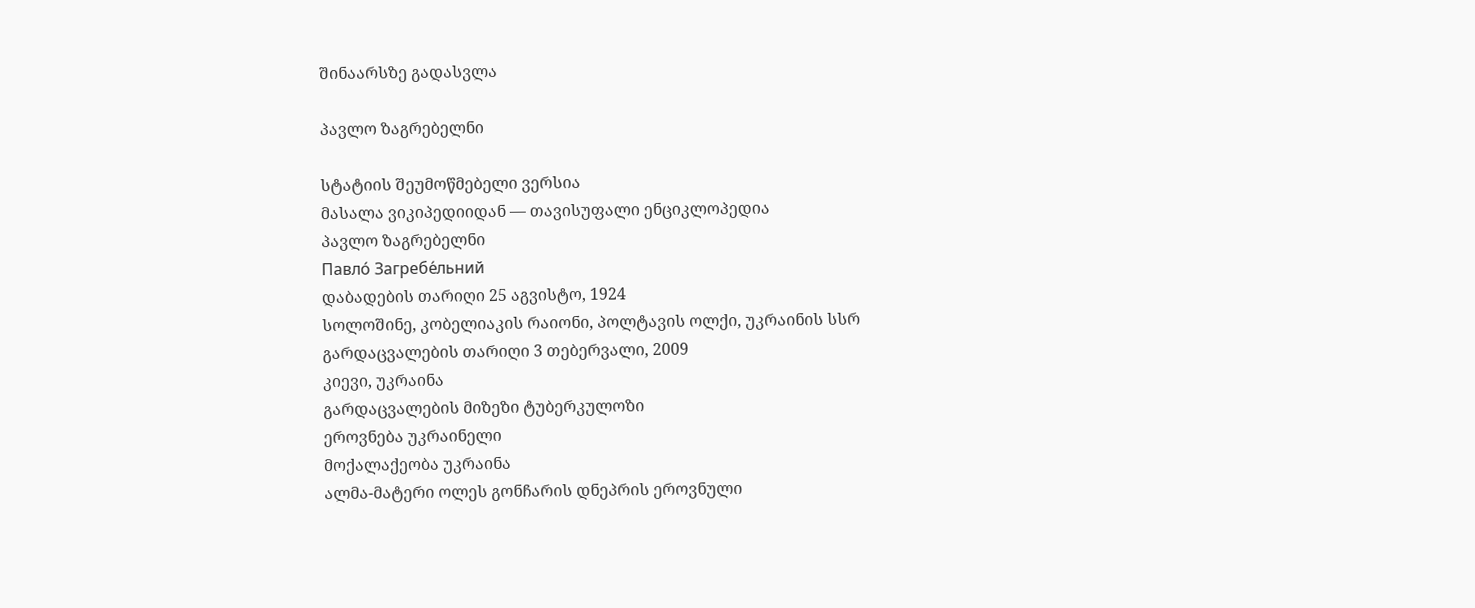შინაარსზე გადასვლა

პავლო ზაგრებელნი

სტატიის შეუმოწმებელი ვერსია
მასალა ვიკიპედიიდან — თავისუფალი ენციკლოპედია
პავლო ზაგრებელნი
Павло́ Загребе́льний
დაბადების თარიღი 25 აგვისტო, 1924
სოლოშინე, კობელიაკის რაიონი, პოლტავის ოლქი, უკრაინის სსრ
გარდაცვალების თარიღი 3 თებერვალი, 2009
კიევი, უკრაინა
გარდაცვალების მიზეზი ტუბერკულოზი
ეროვნება უკრაინელი
მოქალაქეობა უკრაინა
ალმა-მატერი ოლეს გონჩარის დნეპრის ეროვნული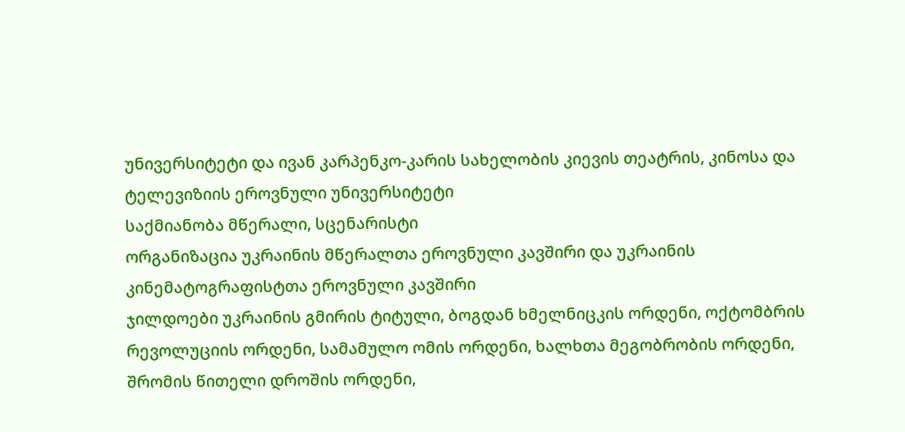უნივერსიტეტი და ივან კარპენკო-კარის სახელობის კიევის თეატრის, კინოსა და ტელევიზიის ეროვნული უნივერსიტეტი
საქმიანობა მწერალი, სცენარისტი
ორგანიზაცია უკრაინის მწერალთა ეროვნული კავშირი და უკრაინის კინემატოგრაფისტთა ეროვნული კავშირი
ჯილდოები უკრაინის გმირის ტიტული, ბოგდან ხმელნიცკის ორდენი, ოქტომბრის რევოლუციის ორდენი, სამამულო ომის ორდენი, ხალხთა მეგობრობის ორდენი, შრომის წითელი დროშის ორდენი,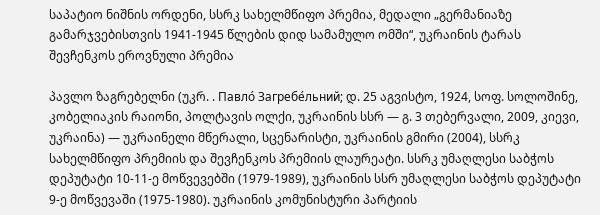საპატიო ნიშნის ორდენი, სსრკ სახელმწიფო პრემია, მედალი „გერმანიაზე გამარჯვებისთვის 1941-1945 წლების დიდ სამამულო ომში“, უკრაინის ტარას შევჩენკოს ეროვნული პრემია

პავლო ზაგრებელნი (უკრ. . Павло́ Загребе́льний; დ. 25 აგვისტო, 1924, სოფ. სოლოშინე, კობელიაკის რაიონი, პოლტავის ოლქი, უკრაინის სსრ — გ. 3 თებერვალი, 2009, კიევი, უკრაინა) — უკრაინელი მწერალი, სცენარისტი, უკრაინის გმირი (2004), სსრკ სახელმწიფო პრემიის და შევჩენკოს პრემიის ლაურეატი. სსრკ უმაღლესი საბჭოს დეპუტატი 10-11-ე მოწვევებში (1979-1989), უკრაინის სსრ უმაღლესი საბჭოს დეპუტატი 9-ე მოწვევაში (1975-1980). უკრაინის კომუნისტური პარტიის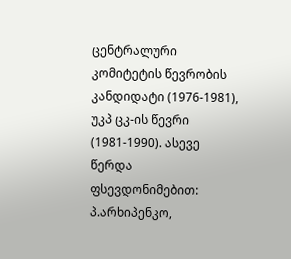ცენტრალური კომიტეტის წევრობის კანდიდატი (1976-1981), უკპ ცკ-ის წევრი (1981-1990). ასევე წერდა ფსევდონიმებით: პ.არხიპენკო,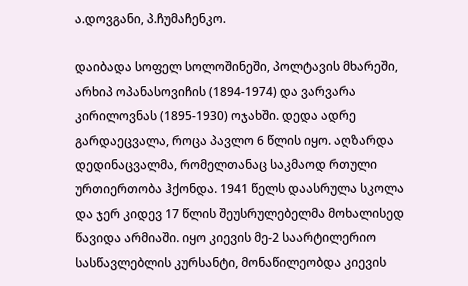ა.დოვგანი, პ.ჩუმაჩენკო.

დაიბადა სოფელ სოლოშინეში, პოლტავის მხარეში, არხიპ ოპანასოვიჩის (1894-1974) და ვარვარა კირილოვნას (1895-1930) ოჯახში. დედა ადრე გარდაეცვალა, როცა პავლო 6 წლის იყო. აღზარდა დედინაცვალმა, რომელთანაც საკმაოდ რთული ურთიერთობა ჰქონდა. 1941 წელს დაასრულა სკოლა და ჯერ კიდევ 17 წლის შეუსრულებელმა მოხალისედ წავიდა არმიაში. იყო კიევის მე-2 საარტილერიო სასწავლებლის კურსანტი, მონაწილეობდა კიევის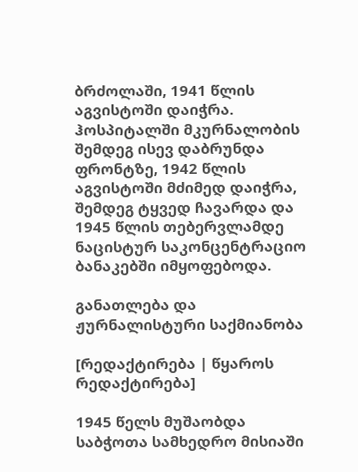ბრძოლაში, 1941 წლის აგვისტოში დაიჭრა. ჰოსპიტალში მკურნალობის შემდეგ ისევ დაბრუნდა ფრონტზე, 1942 წლის აგვისტოში მძიმედ დაიჭრა, შემდეგ ტყვედ ჩავარდა და 1945 წლის თებერვლამდე ნაცისტურ საკონცენტრაციო ბანაკებში იმყოფებოდა.

განათლება და ჟურნალისტური საქმიანობა

[რედაქტირება | წყაროს რედაქტირება]

1945 წელს მუშაობდა საბჭოთა სამხედრო მისიაში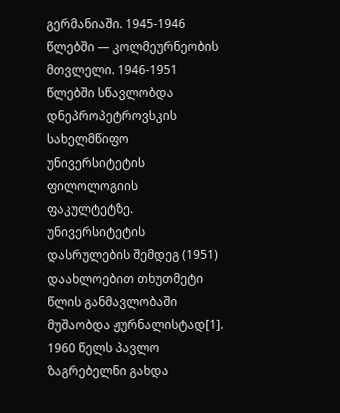გერმანიაში. 1945-1946 წლებში — კოლმეურნეობის მთვლელი. 1946-1951 წლებში სწავლობდა დნეპროპეტროვსკის სახელმწიფო უნივერსიტეტის ფილოლოგიის ფაკულტეტზე. უნივერსიტეტის დასრულების შემდეგ (1951) დაახლოებით თხუთმეტი წლის განმავლობაში მუშაობდა ჟურნალისტად[1]. 1960 წელს პავლო ზაგრებელნი გახდა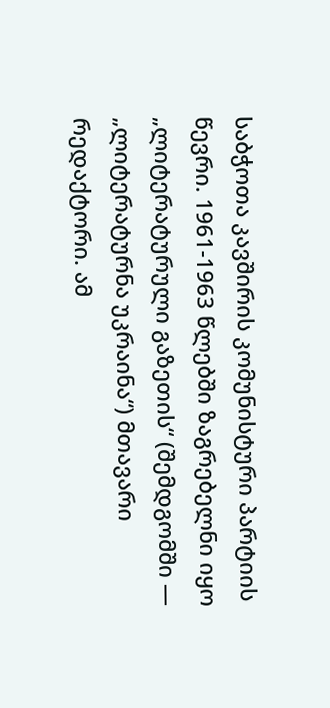საბჭოთა კავშირის კომუნისტური პარტიის წევრი. 1961-1963 წლებში ზაგრებელნი იყო „ლიტერატურული გაზეთის“ (შემდგომში — „ლიტერატურნა უკრაინა“) მთავარი რედაქტორი. ამ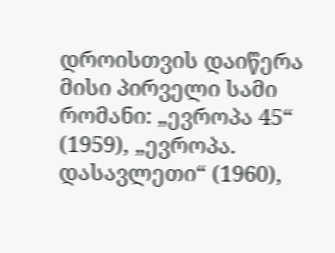დროისთვის დაიწერა მისი პირველი სამი რომანი: „ევროპა 45“ (1959), „ევროპა. დასავლეთი“ (1960),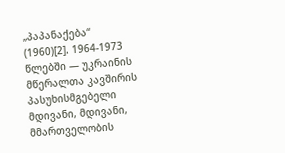„პაპანაქება“ (1960)[2]. 1964-1973 წლებში — უკრაინის მწერალთა კავშირის პასუხისმგებელი მდივანი, მდივანი, მმართველობის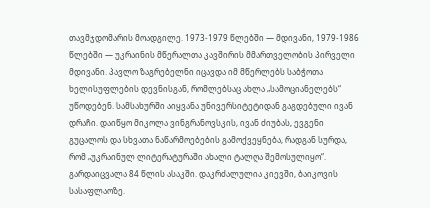თავმჯდომარის მოადგილე. 1973-1979 წლებში — მდივანი, 1979-1986 წლებში — უკრაინის მწერალთა კავშირის მმართველობის პირველი მდივანი. პავლო ზაგრებელნი იცავდა იმ მწერლებს საბჭოთა ხელისუფლების დევნისგან, რომლებსაც ახლა „სამოციანელებს“ უწოდებენ. სამსახურში აიყვანა უნივერსიტეტიდან გაგდებული ივან დრაჩი. დაიწყო მიკოლა ვინგრანოვსკის, ივან ძიუბას, ევგენი გუცალოს და სხვათა ნაწარმოებების გამოქვეყნება, რადგან სურდა, რომ „უკრაინულ ლიტერატურაში ახალი ტალღა შემოსულიყო“. გარდაიცვალა 84 წლის ასაკში. დაკრძალულია კიევში, ბაიკოვის სასაფლაოზე.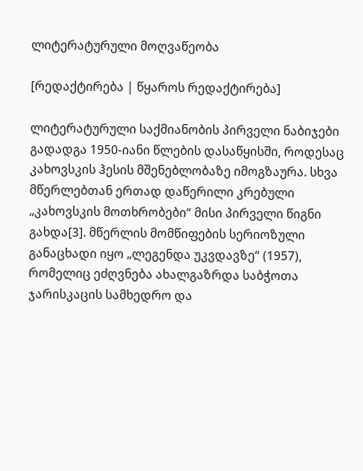ლიტერატურული მოღვაწეობა

[რედაქტირება | წყაროს რედაქტირება]

ლიტერატურული საქმიანობის პირველი ნაბიჯები გადადგა 1950-იანი წლების დასაწყისში, როდესაც კახოვსკის ჰესის მშენებლობაზე იმოგზაურა. სხვა მწერლებთან ერთად დაწერილი კრებული „კახოვსკის მოთხრობები“ მისი პირველი წიგნი გახდა[3]. მწერლის მომწიფების სერიოზული განაცხადი იყო „ლეგენდა უკვდავზე“ (1957), რომელიც ეძღვნება ახალგაზრდა საბჭოთა ჯარისკაცის სამხედრო და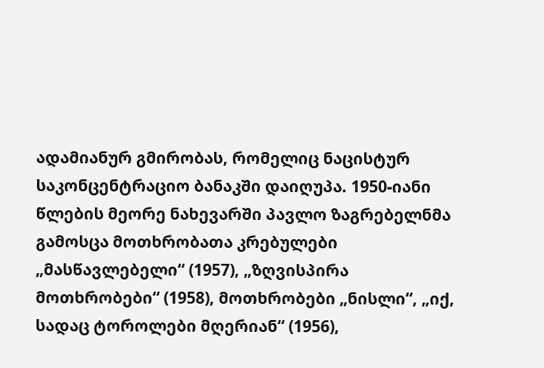ადამიანურ გმირობას, რომელიც ნაცისტურ საკონცენტრაციო ბანაკში დაიღუპა. 1950-იანი წლების მეორე ნახევარში პავლო ზაგრებელნმა გამოსცა მოთხრობათა კრებულები „მასწავლებელი“ (1957), „ზღვისპირა მოთხრობები“ (1958), მოთხრობები „ნისლი“, „იქ, სადაც ტოროლები მღერიან“ (1956),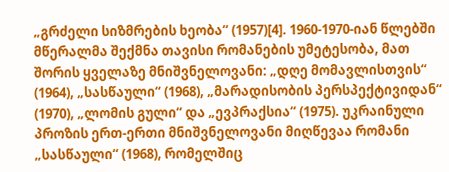„გრძელი სიზმრების ხეობა“ (1957)[4]. 1960-1970-იან წლებში მწერალმა შექმნა თავისი რომანების უმეტესობა, მათ შორის ყველაზე მნიშვნელოვანი: „დღე მომავლისთვის“ (1964), „სასწაული“ (1968), „მარადისობის პერსპექტივიდან“ (1970), „ლომის გული“ და „ევპრაქსია“ (1975). უკრაინული პროზის ერთ-ერთი მნიშვნელოვანი მიღწევაა რომანი „სასწაული“ (1968), რომელშიც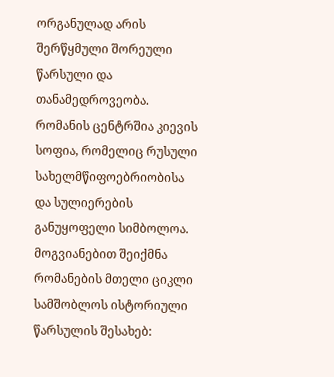ორგანულად არის შერწყმული შორეული წარსული და თანამედროვეობა. რომანის ცენტრშია კიევის სოფია, რომელიც რუსული სახელმწიფოებრიობისა და სულიერების განუყოფელი სიმბოლოა. მოგვიანებით შეიქმნა რომანების მთელი ციკლი სამშობლოს ისტორიული წარსულის შესახებ: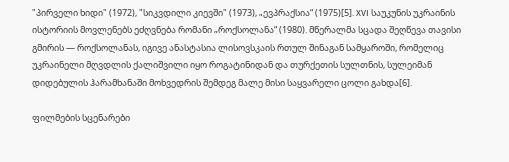"პირველი ხიდი" (1972), "სიკვდილი კიევში" (1973), „ევპრაქსია“ (1975)[5]. XVI საუკუნის უკრაინის ისტორიის მოვლენებს ეძღვნება რომანი „როქსოლანა“ (1980). მწერალმა სცადა შეღწევა თავისი გმირის — როქსოლანას, იგივე ანასტასია ლისოვსკაის რთულ შინაგან სამყაროში, რომელიც უკრაინელი მღვდლის ქალიშვილი იყო როგატინიდან და თურქეთის სულთნის, სულეიმან დიდებულის ჰარამხანაში მოხვედრის შემდეგ მალე მისი საყვარელი ცოლი გახდა[6].

ფილმების სცენარები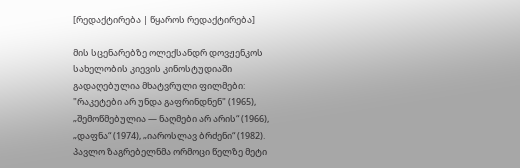[რედაქტირება | წყაროს რედაქტირება]

მის სცენარებზე ოლექსანდრ დოვჟენკოს სახელობის კიევის კინოსტუდიაში გადაღებულია მხატვრული ფილმები: "რაკეტები არ უნდა გაფრინდნენ" (1965), „შემოწმებულია — ნაღმები არ არის“ (1966), „დაფნა“ (1974), „იაროსლავ ბრძენი“ (1982). პავლო ზაგრებელნმა ორმოცი წელზე მეტი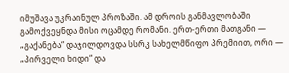იმუშავა უკრაინულ პროზაში. ამ დროის განმავლობაში გამოქვეყნდა მისი ოცამდე რომანი. ერთ-ერთი მათგანი — „გაქანება“ დაჯილდოვდა სსრკ სახელმწიფო პრემიით, ორი — „პირველი ხიდი“ და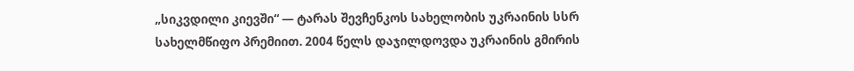„სიკვდილი კიევში“ — ტარას შევჩენკოს სახელობის უკრაინის სსრ სახელმწიფო პრემიით. 2004 წელს დაჯილდოვდა უკრაინის გმირის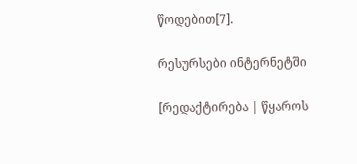წოდებით[7].

რესურსები ინტერნეტში

[რედაქტირება | წყაროს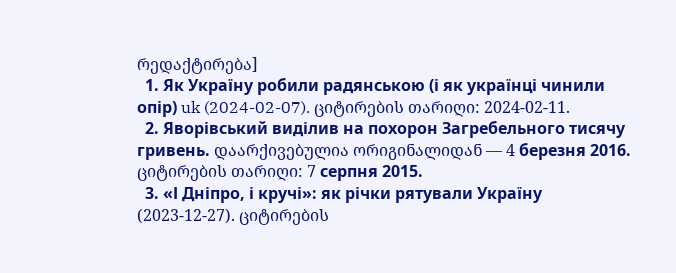რედაქტირება]
  1. Як Україну робили радянською (і як українці чинили опір) uk (2024-02-07). ციტირების თარიღი: 2024-02-11.
  2. Яворівський виділив на похорон Загребельного тисячу гривень. დაარქივებულია ორიგინალიდან — 4 березня 2016. ციტირების თარიღი: 7 серпня 2015.
  3. «І Дніпро, і кручі»: як річки рятували Україну (2023-12-27). ციტირების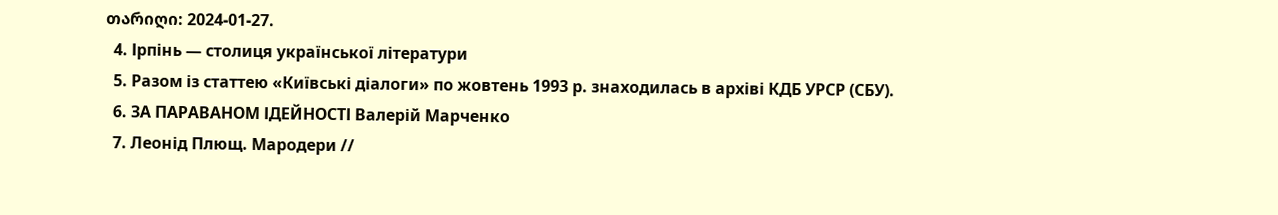თარიღი: 2024-01-27.
  4. Ірпінь — столиця української літератури
  5. Разом із статтею «Київські діалоги» по жовтень 1993 р. знаходилась в архіві КДБ УРСР (СБУ).
  6. ЗА ПАРАВАНОМ ІДЕЙНОСТІ Валерій Марченко
  7. Леонід Плющ. Мародери //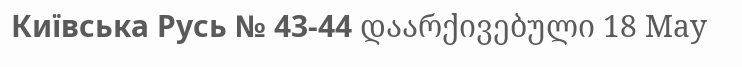Київська Русь № 43-44 დაარქივებული 18 May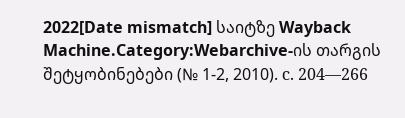2022[Date mismatch] საიტზე Wayback Machine.Category:Webarchive-ის თარგის შეტყობინებები (№ 1-2, 2010). с. 204—266